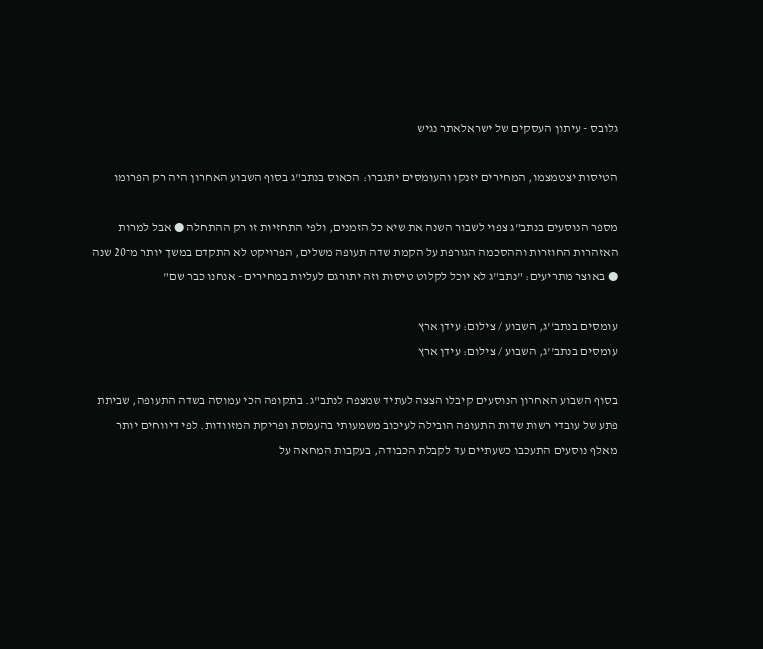גלובס - עיתון העסקים של ישראלאתר נגיש

הטיסות יצטמצמו, המחירים יזנקו והעומסים יתגברו: הכאוס בנתב"ג בסוף השבוע האחרון היה רק הפרומו

מספר הנוסעים בנתב"ג צפוי לשבור השנה את שיא כל הזמנים, ולפי התחזיות זו רק ההתחלה ● אבל למרות האזהרות החוזרות וההסכמה הגורפת על הקמת שדה תעופה משלים, הפרויקט לא התקדם במשך יותר מ־20 שנה ● באוצר מתריעים: "נתב"ג לא יוכל לקלוט טיסות וזה יתורגם לעליות במחירים - אנחנו כבר שם"

עומסים בנתב''ג, השבוע / צילום: עידן ארץ
עומסים בנתב''ג, השבוע / צילום: עידן ארץ

בסוף השבוע האחרון הנוסעים קיבלו הצצה לעתיד שמצפה לנתב"ג. בתקופה הכי עמוסה בשדה התעופה, שביתת פתע של עובדי רשות שדות התעופה הובילה לעיכוב משמעותי בהעמסת ופריקת המזוודות. לפי דיווחים יותר מאלף נוסעים התעכבו כשעתיים עד לקבלת הכבודה, בעקבות המחאה על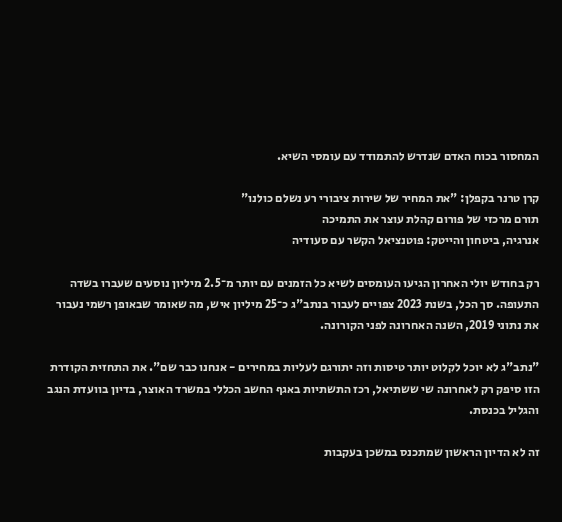המחסור בכוח האדם שנדרש להתמודד עם עומסי השיא.

קרן טרנר בקפלן: "את המחיר של שירות ציבורי רע נשלם כולנו"
תורם מרכזי של פורום קהלת עוצר את התמיכה
אנרגיה, ביטחון והייטק: פוטנציאל הקשר עם סעודיה

רק בחודש יולי האחרון הגיעו העומסים לשיא כל הזמנים עם יותר מ־2.5 מיליון נוסעים שעברו בשדה התעופה. סך הכל, בשנת 2023 צפויים לעבור בנתב"ג כ־25 מיליון איש, מה שאומר שבאופן רשמי נעבור את נתוני 2019, השנה האחרונה לפני הקורונה.

"נתב"ג לא יוכל לקלוט יותר טיסות וזה יתורגם לעליות במחירים - אנחנו כבר שם". את התחזית הקודרת הזו סיפק רק לאחרונה שי ששתיאל, רכז התשתיות באגף החשב הכללי במשרד האוצר, בדיון בוועדת הנגב והגליל בכנסת.

זה לא הדיון הראשון שמתכנס במשכן בעקבות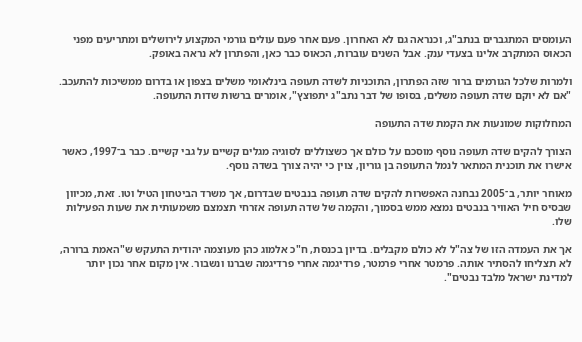העומסים המתגברים בנתב"ג, וכנראה גם לא האחרון. פעם אחר פעם עולים גורמי המקצוע לירושלים ומתריעים מפני הכאוס המתקרב אלינו בצעדי ענק. אבל השנים עוברות, הכאוס כבר כאן, והפתרון לא נראה באופק.

ולמרות שלכל הגורמים ברור שזה הפתרון, התוכניות לשדה תעופה בינלאומי משלים בצפון או בדרום ממשיכות להתעכב. "אם לא יוקם שדה תעופה משלים, בסופו של דבר נתב"ג יתפוצץ", אומרים ברשות שדות התעופה.

המחלוקות שמונעות את הקמת שדה התעופה

הצורך להקים שדה תעופה נוסף מוסכם על כולם אך כשצוללים לסוגיה מגלים קשיים על גבי קשיים. כבר ב־1997, כאשר אישרו את תוכנית המתאר לנמל התעופה בן גוריון, צוין כי יהיה צורך בשדה נוסף.

מאוחר יותר, ב־2005 נבחנה האפשרות להקים שדה תעופה בנבטים שבדרום, אך משרד הביטחון הטיל וטו. זאת, מכיוון שבסיס חיל האוויר בנבטים נמצא ממש בסמוך, והקמה של שדה תעופה אזרחי תצמצם משמעותית את שעות הפעילות שלו.

אך את העמדה הזו של צה"ל לא כולם מקבלים. בדיון בכנסת, ח"כ אלמוג כהן מעוצמה יהודית התעקש ש"האמת ברורה, לא תצליחו להסתיר אותה. פרמטר אחרי פרמטר, פרדיגמה אחרי פרדיגמה שברנו ונשבור. אין מקום אחר נכון יותר למדינת ישראל מלבד נבטים".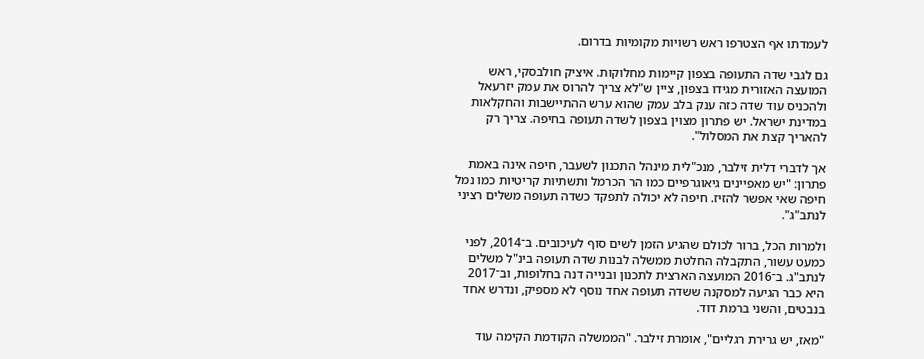לעמדתו אף הצטרפו ראש רשויות מקומיות בדרום.

גם לגבי שדה התעופה בצפון קיימות מחלוקות. איציק חולבסקי, ראש המועצה האזורית מגידו בצפון, ציין ש"לא צריך להרוס את עמק יזרעאל ולהכניס עוד שדה כזה ענק בלב עמק שהוא ערש ההתיישבות והחקלאות במדינת ישראל. יש פתרון מצוין בצפון לשדה תעופה בחיפה. צריך רק להאריך קצת את המסלול".

אך לדברי דלית זילבר, מנכ"לית מינהל התכנון לשעבר, חיפה אינה באמת פתרון: "יש מאפיינים גיאוגרפיים כמו הר הכרמל ותשתיות קריטיות כמו נמל חיפה שאי אפשר להזיז. חיפה לא יכולה לתפקד כשדה תעופה משלים רציני לנתב"ג".

ולמרות הכל, ברור לכולם שהגיע הזמן לשים סוף לעיכובים. ב־2014, לפני כמעט עשור, התקבלה החלטת ממשלה לבנות שדה תעופה בינ"ל משלים לנתב"ג. ב־2016 המועצה הארצית לתכנון ובנייה דנה בחלופות, וב־2017 היא כבר הגיעה למסקנה ששדה תעופה אחד נוסף לא מספיק, ונדרש אחד בנבטים, והשני ברמת דוד.

"מאז, יש גרירת רגליים", אומרת זילבר. "הממשלה הקודמת הקימה עוד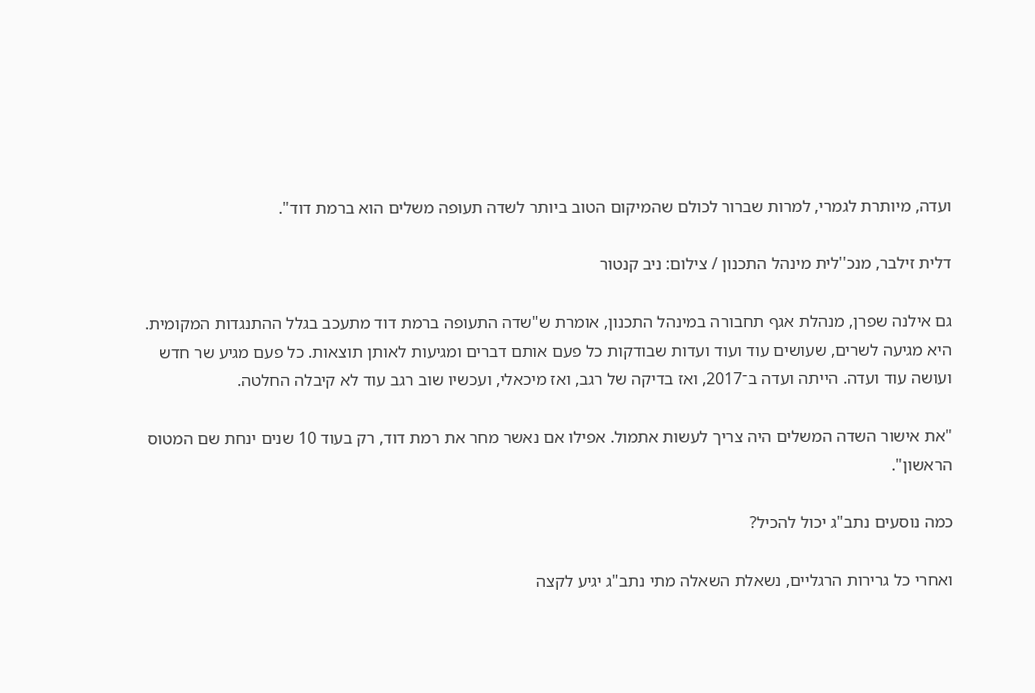ועדה, מיותרת לגמרי, למרות שברור לכולם שהמיקום הטוב ביותר לשדה תעופה משלים הוא ברמת דוד".

דלית זילבר, מנכ''לית מינהל התכנון / צילום: ניב קנטור

גם אילנה שפרן, מנהלת אגף תחבורה במינהל התכנון, אומרת ש"שדה התעופה ברמת דוד מתעכב בגלל ההתנגדות המקומית. היא מגיעה לשרים, שעושים עוד ועוד ועדות שבודקות כל פעם אותם דברים ומגיעות לאותן תוצאות. כל פעם מגיע שר חדש ועושה עוד ועדה. הייתה ועדה ב־2017, ואז בדיקה של רגב, ואז מיכאלי, ועכשיו שוב רגב עוד לא קיבלה החלטה.

"את אישור השדה המשלים היה צריך לעשות אתמול. אפילו אם נאשר מחר את רמת דוד, רק בעוד 10 שנים ינחת שם המטוס הראשון".

כמה נוסעים נתב"ג יכול להכיל?

ואחרי כל גרירות הרגליים, נשאלת השאלה מתי נתב"ג יגיע לקצה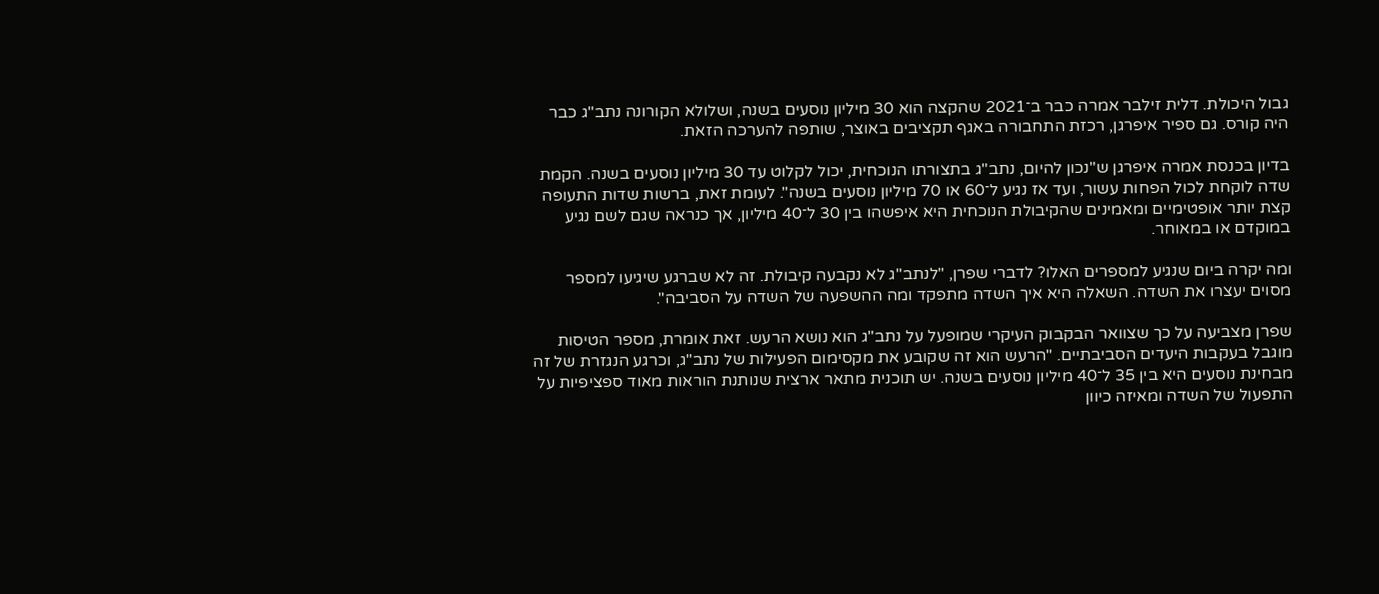גבול היכולת. דלית זילבר אמרה כבר ב־2021 שהקצה הוא 30 מיליון נוסעים בשנה, ושלולא הקורונה נתב"ג כבר היה קורס. גם ספיר איפרגן, רכזת התחבורה באגף תקציבים באוצר, שותפה להערכה הזאת.

בדיון בכנסת אמרה איפרגן ש"נכון להיום, נתב"ג בתצורתו הנוכחית, יכול לקלוט עד 30 מיליון נוסעים בשנה. הקמת שדה לוקחת לכול הפחות עשור, ועד אז נגיע ל־60 או 70 מיליון נוסעים בשנה". לעומת זאת, ברשות שדות התעופה קצת יותר אופטימיים ומאמינים שהקיבולת הנוכחית היא איפשהו בין 30 ל־40 מיליון, אך כנראה שגם לשם נגיע במוקדם או במאוחר.

ומה יקרה ביום שנגיע למספרים האלו? לדברי שפרן, "לנתב"ג לא נקבעה קיבולת. זה לא שברגע שיגיעו למספר מסוים יעצרו את השדה. השאלה היא איך השדה מתפקד ומה ההשפעה של השדה על הסביבה".

שפרן מצביעה על כך שצוואר הבקבוק העיקרי שמופעל על נתב"ג הוא נושא הרעש. זאת אומרת, מספר הטיסות מוגבל בעקבות היעדים הסביבתיים. "הרעש הוא זה שקובע את מקסימום הפעילות של נתב"ג, וכרגע הנגזרת של זה מבחינת נוסעים היא בין 35 ל־40 מיליון נוסעים בשנה. יש תוכנית מתאר ארצית שנותנת הוראות מאוד ספציפיות על התפעול של השדה ומאיזה כיוון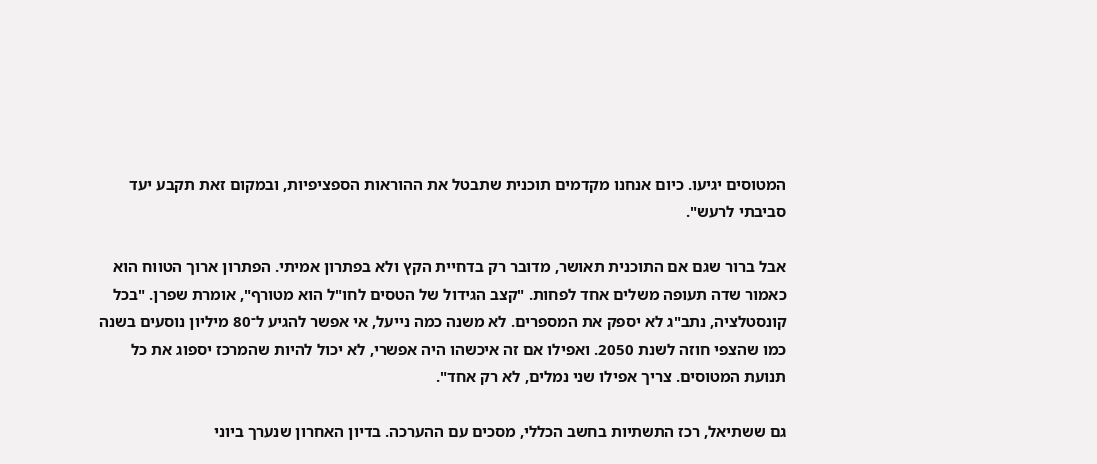המטוסים יגיעו. כיום אנחנו מקדמים תוכנית שתבטל את ההוראות הספציפיות, ובמקום זאת תקבע יעד סביבתי לרעש".

אבל ברור שגם אם התוכנית תאושר, מדובר רק בדחיית הקץ ולא בפתרון אמיתי. הפתרון ארוך הטווח הוא כאמור שדה תעופה משלים אחד לפחות. "קצב הגידול של הטסים לחו"ל הוא מטורף", אומרת שפרן. "בכל קונסטלציה, נתב"ג לא יספק את המספרים. לא משנה כמה נייעל, אי אפשר להגיע ל־80 מיליון נוסעים בשנה כמו שהצפי חוזה לשנת 2050. ואפילו אם זה איכשהו היה אפשרי, לא יכול להיות שהמרכז יספוג את כל תנועת המטוסים. צריך אפילו שני נמלים, לא רק אחד".

גם ששתיאל, רכז התשתיות בחשב הכללי, מסכים עם ההערכה. בדיון האחרון שנערך ביוני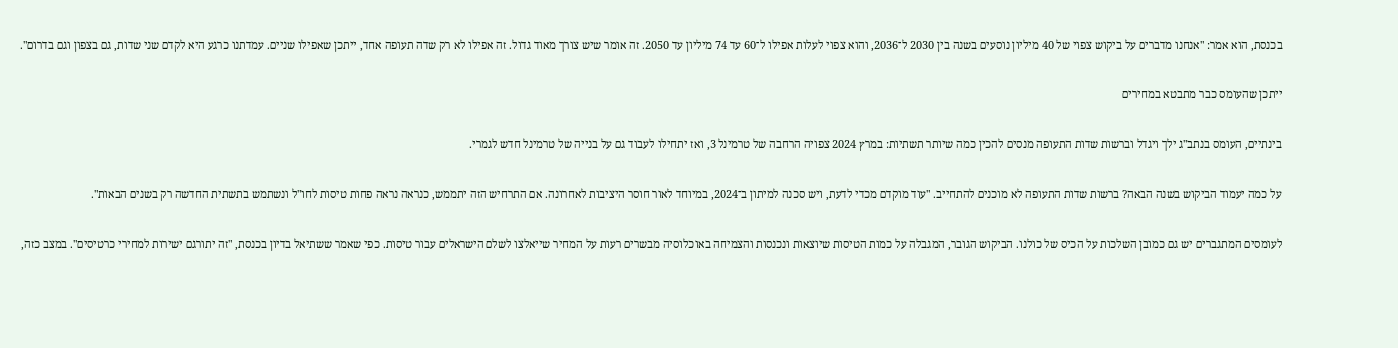בכנסת, הוא אמר: "אנחנו מדברים על ביקוש צפוי של 40 מיליון נוסעים בשנה בין 2030 ל־2036, והוא צפוי לעלות אפילו ל־60 עד 74 מיליון עד 2050. זה אומר שיש צורך מאוד גדול. זה אפילו לא רק שדה תעופה אחד, ייתכן שאפילו שניים. עמדתנו כרגע היא לקדם שני שדות, גם בצפון וגם בדרום".

ייתכן שהעומס כבר מתבטא במחירים

בינתיים, העומס בנתב"ג ילך ויגדל וברשות שדות התעופה מנסים להכין כמה שיותר תשתיות: במרץ 2024 צפויה הרחבה של טרמינל 3, ואז יתחילו לעבוד גם על בנייה של טרמינל חדש לגמרי.

על כמה יעמוד הביקוש בשנה הבאה? ברשות שדות התעופה לא מוכנים להתחייב. "עוד מוקדם מכדי לדעת, ויש סכנה למיתון ב־2024, במיוחד לאור חוסר היציבות לאחרונה. אם התרחיש הזה יתממש, כנראה נראה פחות טיסות לחו"ל ונשתמש בתשתית החדשה רק בשנים הבאות".

לעומסים המתגברים יש גם כמובן השלכות על הכיס של כולנו. הביקוש הגובר, המגבלה על כמות הטיסות שיוצאות ונכנסות והצמיחה באוכלוסיה מבשרים רעות על המחיר שייאלצו לשלם הישראלים עבור טיסות. כפי שאמר ששתיאל בדיון בכנסת, "זה יתורגם ישירות למחירי כרטיסים". במצב כזה,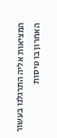המציאות אליה התרגלנו בעשור האחרון בו טיסות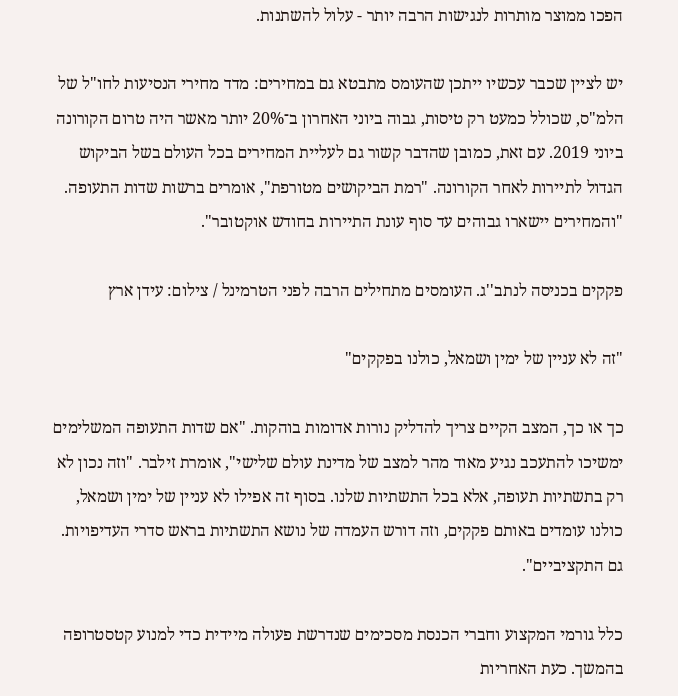הפכו ממוצר מותרות לנגישות הרבה יותר - עלול להשתנות.

יש לציין שכבר עכשיו ייתכן שהעומס מתבטא גם במחירים: מדד מחירי הנסיעות לחו"ל של הלמ"ס, שכולל כמעט רק טיסות, גבוה ביוני האחרון ב־20% יותר מאשר היה טרום הקורונה ביוני 2019. עם זאת, כמובן שהדבר קשור גם לעליית המחירים בכל העולם בשל הביקוש הגדול לתיירות לאחר הקורונה. "רמת הביקושים מטורפת", אומרים ברשות שדות התעופה. "והמחירים יישארו גבוהים עד סוף עונת התיירות בחודש אוקטובר".

פקקים בכניסה לנתב''ג. העומסים מתחילים הרבה לפני הטרמינל / צילום: עידן ארץ

"זה לא עניין של ימין ושמאל, כולנו בפקקים"

כך או כך, המצב הקיים צריך להדליק נורות אדומות בוהקות. "אם שדות התעופה המשלימים ימשיכו להתעכב נגיע מאוד מהר למצב של מדינת עולם שלישי", אומרת זילבר. "וזה נכון לא רק בתשתיות תעופה, אלא בכל התשתיות שלנו. בסוף זה אפילו לא עניין של ימין ושמאל, כולנו עומדים באותם פקקים, וזה דורש העמדה של נושא התשתיות בראש סדרי העדיפויות. גם התקציביים".

כלל גורמי המקצוע וחברי הכנסת מסכימים שנדרשת פעולה מיידית כדי למנוע קטסטרופה בהמשך. כעת האחריות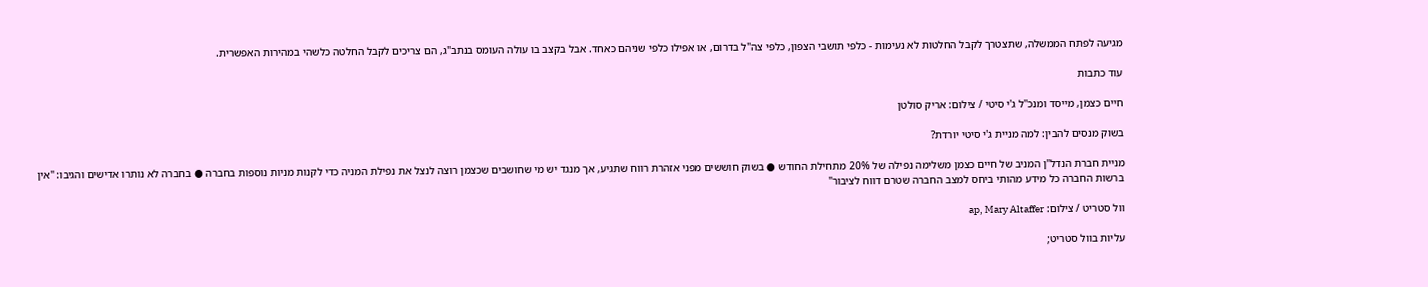מגיעה לפתח הממשלה, שתצטרך לקבל החלטות לא נעימות - כלפי תושבי הצפון, כלפי צה"ל בדרום, או אפילו כלפי שניהם כאחד. אבל בקצב בו עולה העומס בנתב"ג, הם צריכים לקבל החלטה כלשהי במהירות האפשרית.

עוד כתבות

חיים כצמן, מייסד ומנכ''ל ג'י סיטי / צילום: אריק סולטן

בשוק מנסים להבין: למה מניית ג'י סיטי יורדת?

מניית חברת הנדל"ן המניב של חיים כצמן משלימה נפילה של 20% מתחילת החודש ● בשוק חוששים מפני אזהרת רווח שתגיע, אך מנגד יש מי שחושבים שכצמן רוצה לנצל את נפילת המניה כדי לקנות מניות נוספות בחברה ● בחברה לא נותרו אדישים והגיבו: "אין ברשות החברה כל מידע מהותי ביחס למצב החברה שטרם דווח לציבור"

וול סטריט / צילום: ap, Mary Altaffer

עליות בוול סטריט;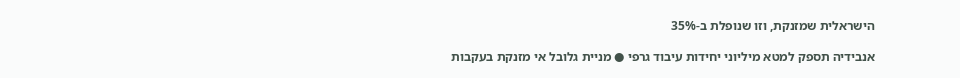הישראלית שמזנקת, וזו שנופלת ב-35%

אנבידיה תספק למטא מיליוני יחידות עיבוד גרפי ● מניית גלובל אי מזנקת בעקבות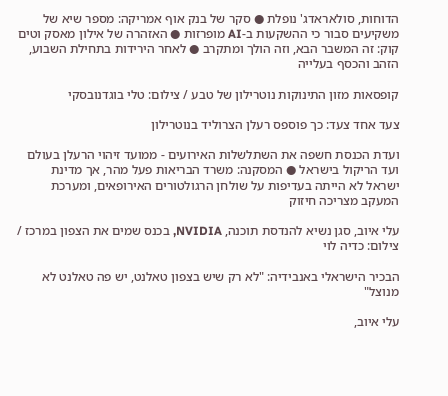הדוחות, סולאראדג' נופלת ● סקר של בנק אוף אמריקה: מספר שיא של משקיעים סבור כי ההשקעות ב-AI מופרזות ● האזהרה של אילון מאסק וטים קוק: זה המשבר הבא, וזה הולך ומתקרב ● לאחר הירידות בתחילת השבוע, הזהב והכסף בעלייה

קופסאות מזון התינוקות נוטרילון של טבע / צילום: טלי בוגדנובסקי

צעד אחד צעד: כך פוספס רעלן הצרוליד בנוטרילון

ועדת הכנסת חשפה את השתלשלות האירועים - ממועד זיהוי הרעלן בעולם ועד הריקול בישראל ● המסקנה: משרד הבריאות פעל מהר, אך מדינת ישראל לא הייתה בעדיפות על שולחן הרגולטורים האירופאים, ומערכת המעקב מצריכה חיזוק

עלי איוב, סגן נשיא להנדסת תוכנה, NVIDIA, בכנס שמים את הצפון במרכז / צילום: כדיה לוי

הבכיר הישראלי באנבידיה: "לא רק שיש בצפון טאלנט, יש פה טאלנט לא מנוצל"

עלי איוב,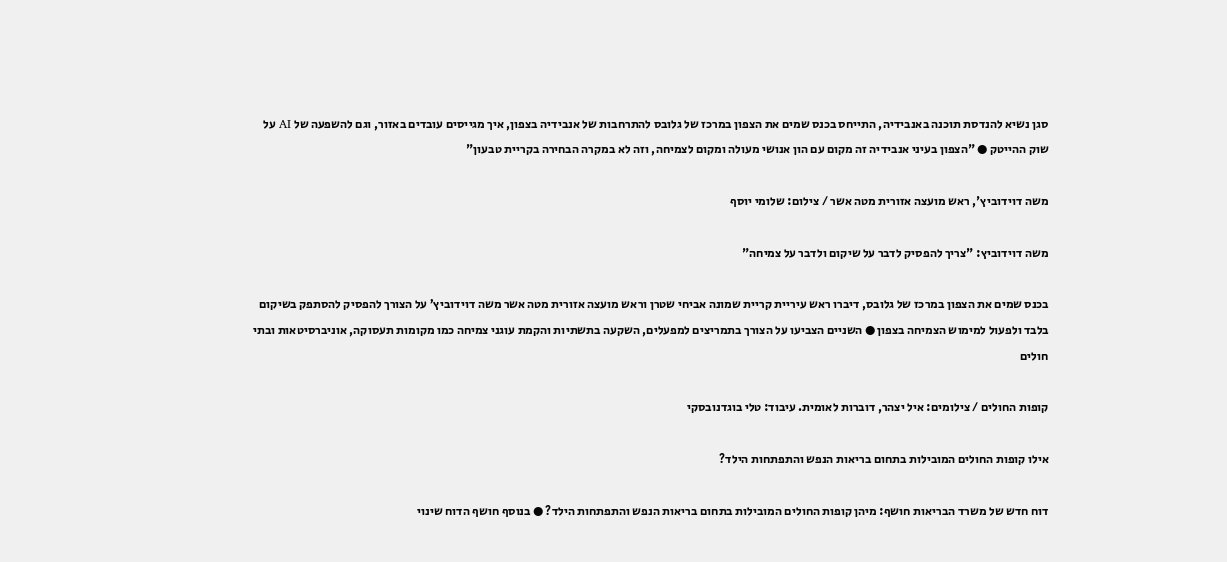סגן נשיא להנדסת תוכנה באנבידיה, התייחס בכנס שמים את הצפון במרכז של גלובס להתרחבות של אנבידיה בצפון, איך מגייסים עובדים באזור, וגם להשפעה של AI על שוק ההייטק ● "הצפון בעיני אנבידיה זה מקום עם הון אנושי מעולה ומקום לצמיחה, וזה לא במקרה הבחירה בקריית טבעון"

משה דוידוביץ', ראש מועצה אזורית מטה אשר / צילום: שלומי יוסף

משה דוידוביץ: "צריך להפסיק לדבר על שיקום ולדבר על צמיחה"

בכנס שמים את הצפון במרכז של גלובס, דיברו ראש עיריית קריית שמונה אביחי שטרן וראש מועצה אזורית מטה אשר משה דוידוביץ’ על הצורך להפסיק להסתפק בשיקום בלבד ולפעול למימוש הצמיחה בצפון ● השניים הצביעו על הצורך בתמריצים למפעלים, השקעה בתשתיות והקמת עוגני צמיחה כמו מקומות תעסוקה, אוניברסיטאות ובתי חולים

קופות החולים / צילומים: איל יצהר, דוברות לאומית. עיבוד: טלי בוגדנובסקי

אילו קופות החולים המובילות בתחום בריאות הנפש והתפתחות הילד?

דוח חדש של משרד הבריאות חושף: מיהן קופות החולים המובילות בתחום בריאות הנפש והתפתחות הילד? ● בנוסף חושף הדוח שינוי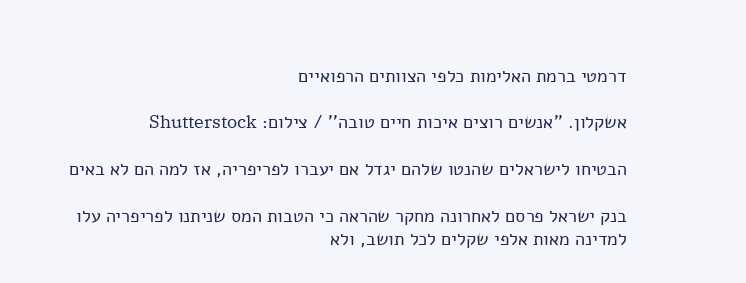דרמטי ברמת האלימות כלפי הצוותים הרפואיים

אשקלון. ''אנשים רוצים איכות חיים טובה'' / צילום: Shutterstock

הבטיחו לישראלים שהנטו שלהם יגדל אם יעברו לפריפריה, אז למה הם לא באים

בנק ישראל פרסם לאחרונה מחקר שהראה כי הטבות המס שניתנו לפריפריה עלו למדינה מאות אלפי שקלים לכל תושב, ולא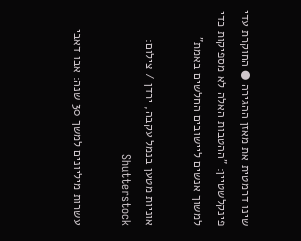שינו דרמטית את מאזן ההגירה ● החוקרת עדי פינקלשטיין: "ההטבות האלה לא מספיקות כדי למשוך אנשים ליישובים החלשים באמת"

אוניות מטען בנמל עקבה, ירדן / צילום: Shutterstock

עשרות מיליונים למשך 30 שנה: אבו דאבי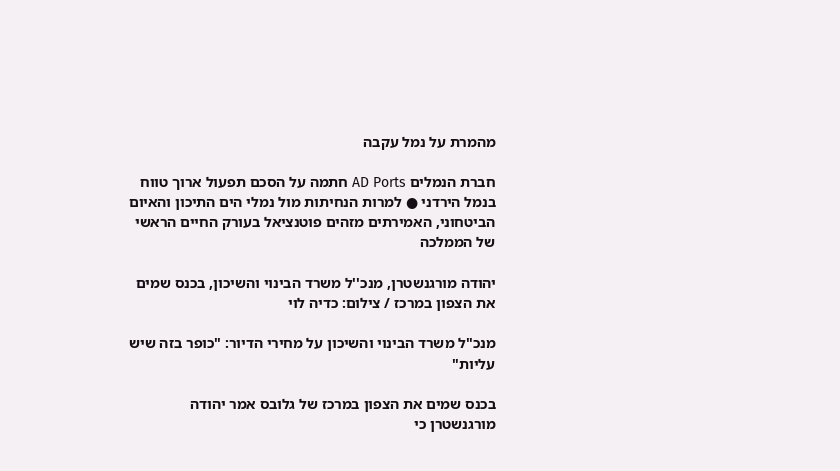מהמרת על נמל עקבה

חברת הנמלים AD Ports חתמה על הסכם תפעול ארוך טווח בנמל הירדני ● למרות הנחיתות מול נמלי הים התיכון והאיום הביטחוני, האמירתים מזהים פוטנציאל בעורק החיים הראשי של הממלכה

יהודה מורגנשטרן, מנכ''ל משרד הבינוי והשיכון, בכנס שמים את הצפון במרכז / צילום: כדיה לוי

מנכ"ל משרד הבינוי והשיכון על מחירי הדיור: "כופר בזה שיש עליות"

בכנס שמים את הצפון במרכז של גלובס אמר יהודה מורגנשטרן כי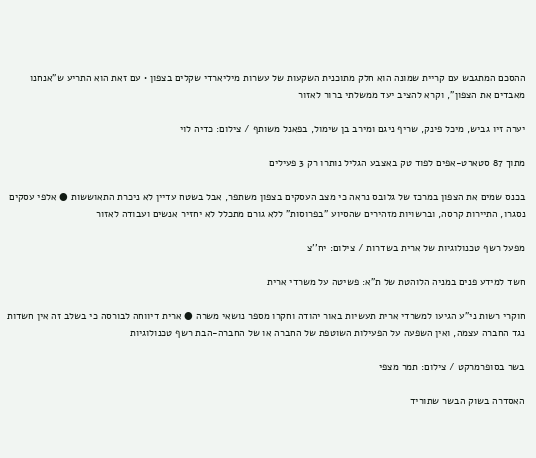ההסכם המתגבש עם קריית שמונה הוא חלק מתוכנית השקעות של עשרות מיליארדי שקלים בצפון • עם זאת הוא התריע ש"אנחנו מאבדים את הצפון", וקרא להציב יעד ממשלתי ברור לאזור

יערה זיו גביש, מיכל פינק, שריף ניגם ומירב בן שימול, בפאנל משותף / צילום: כדיה לוי

מתוך 87 סטארט-אפים לפוד טק באצבע הגליל נותרו רק 3 פעילים

בכנס שמים את הצפון במרכז של גלובס נראה כי מצב העסקים בצפון משתפר, אבל בשטח עדיין לא ניכרת התאוששות ● אלפי עסקים נסגרו, התיירות קרסה, וברשויות מזהירים שהסיוע "בפרוסות" ללא גורם מתכלל לא יחזיר אנשים ועבודה לאזור

מפעל רשף טכנולוגיות של ארית בשדרות / צילום: יח''צ

חשד למידע פנים במניה הלוהטת של ת"א: פשיטה על משרדי ארית

חוקרי רשות ני"ע הגיעו למשרדי ארית תעשיות באור יהודה וחקרו מספר נושאי משרה ● ארית דיווחה לבורסה כי בשלב זה אין חשדות נגד החברה עצמה, ואין השפעה על הפעילות השוטפת של החברה או של החברה-הבת רשף טכנולוגיות

בשר בסופרמרקט / צילום: תמר מצפי

האסדרה בשוק הבשר שתוריד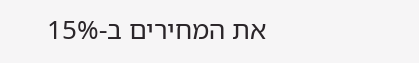את המחירים ב-15%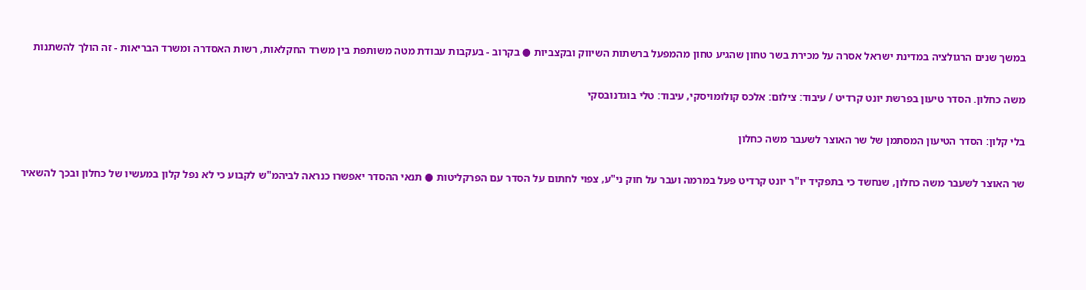במשך שנים הרגולציה במדינת ישראל אסרה על מכירת בשר טחון שהגיע טחון מהמפעל ברשתות השיווק ובקצביות ● בקרוב - בעקבות עבודת מטה משותפת בין משרד החקלאות, רשות האסדרה ומשרד הבריאות - זה הולך להשתנות

משה כחלון. הסדר טיעון בפרשת יונט קרדיט / עיבוד: צילום: אלכס קולומויסקי, עיבוד: טלי בוגדנובסקי

בלי קלון: הסדר הטיעון המסתמן של שר האוצר לשעבר משה כחלון

שר האוצר לשעבר משה כחלון, שנחשד כי בתפקיד יו"ר יונט קרדיט פעל במרמה ועבר על חוק ני"ע, צפוי לחתום על הסדר עם הפרקליטות ● תנאי ההסדר יאפשרו כנראה לביהמ"ש לקבוע כי לא נפל קלון במעשיו של כחלון ובכך להשאיר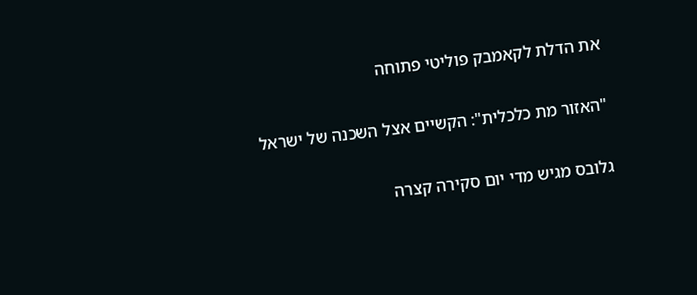את הדלת לקאמבק פוליטי פתוחה

"האזור מת כלכלית": הקשיים אצל השכנה של ישראל

גלובס מגיש מדי יום סקירה קצרה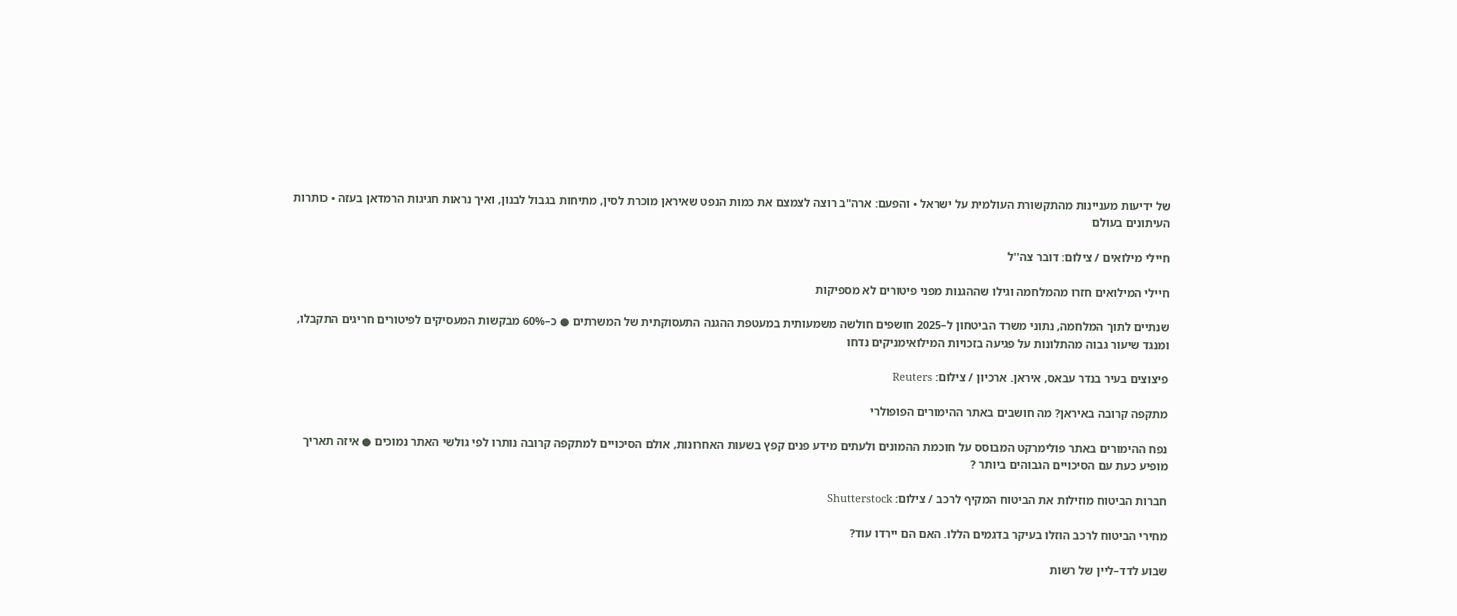של ידיעות מעניינות מהתקשורת העולמית על ישראל • והפעם: ארה"ב רוצה לצמצם את כמות הנפט שאיראן מוכרת לסין, מתיחות בגבול לבנון, ואיך נראות חגיגות הרמדאן בעזה • כותרות העיתונים בעולם

חיילי מילואים / צילום: דובר צה''ל

חיילי המילואים חזרו מהמלחמה וגילו שההגנות מפני פיטורים לא מספיקות

שנתיים לתוך המלחמה, נתוני משרד הביטחון ל–2025 חושפים חולשה משמעותית במעטפת ההגנה התעסוקתית של המשרתים ● כ–60% מבקשות המעסיקים לפיטורים חריגים התקבלו, ומנגד שיעור גבוה מהתלונות על פגיעה בזכויות המילואימניקים נדחו

פיצוצים בעיר בנדר עבאס, איראן. ארכיון / צילום: Reuters

מתקפה קרובה באיראן? מה חושבים באתר ההימורים הפופולרי

נפח ההימורים באתר פולימרקט המבוסס על חוכמת ההמונים ולעתים מידע פנים קפץ בשעות האחרונות, אולם הסיכויים למתקפה קרובה נותרו לפי גולשי האתר נמוכים ● איזה תאריך מופיע כעת עם הסיכויים הגבוהים ביותר ?

חברות הביטוח מוזילות את הביטוח המקיף לרכב / צילום: Shutterstock

מחירי הביטוח לרכב הוזלו בעיקר בדגמים הללו. האם הם יירדו עוד?

שבוע לדד–ליין של רשות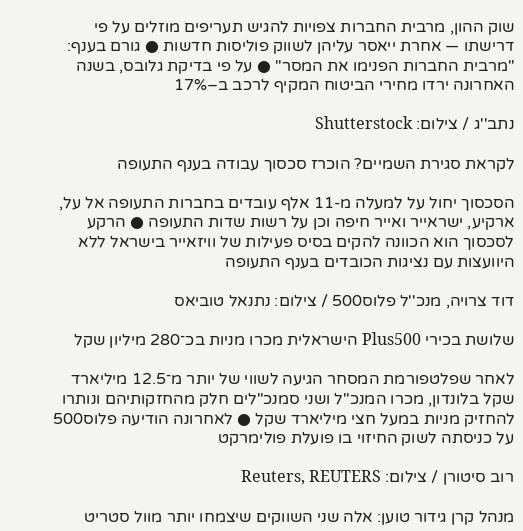שוק ההון, מרבית החברות צפויות להגיש תעריפים מוזלים על פי דרישתו — אחרת ייאסר עליהן לשווק פוליסות חדשות ● גורם בענף: "מרבית החברות הפנימו את המסר" ● על פי בדיקת גלובס, בשנה האחרונה ירדו מחירי הביטוח המקיף לרכב ב–17%

נתב''ג / צילום: Shutterstock

לקראת סגירת השמיים? הוכרז סכסוך עבודה בענף התעופה

הסכסוך יחול על למעלה מ-11 אלף עובדים בחברות התעופה אל על, ארקיע, ישראייר ואייר חיפה וכן על רשות שדות התעופה ● הרקע לסכסוך הוא הכוונה להקים בסיס פעילות של וויזאייר בישראל ללא היוועצות עם נציגות הכובדים בענף התעופה

דוד צרויה, מנכ''ל פלוס500 / צילום: נתנאל טוביאס

שלושת בכירי Plus500 הישראלית מכרו מניות בכ־280 מיליון שקל

לאחר שפלטפורמת המסחר הגיעה לשווי של יותר מ־12.5 מיליארד שקל בלונדון, מכרו המנכ"ל ושני סמנכ"לים חלק מהחזקותיהם ונותרו להחזיק מניות במעל חצי מיליארד שקל ● לאחרונה הודיעה פלוס500 על כניסתה לשוק החיזוי בו פועלת פולימרקט

רוב סיטורן / צילום: Reuters, REUTERS

מנהל קרן גידור טוען: אלה שני השווקים שיצמחו יותר מוול סטריט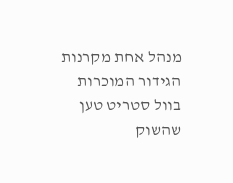מנהל אחת מקרנות הגידור המוכרות בוול סטריט טען שהשוק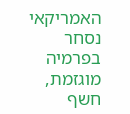האמריקאי נסחר בפרמיה מוגזמת, חשף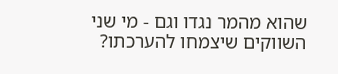שהוא מהמר נגדו וגם - מי שני השווקים שיצמחו להערכתו?